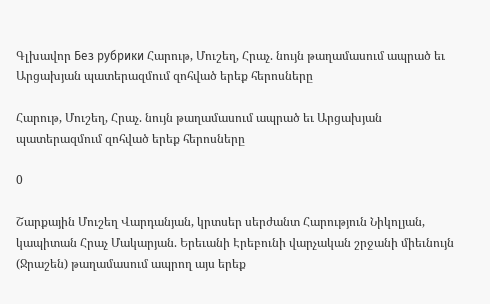Գլխավոր Без рубрики Հարութ, Մուշեղ, Հրաչ. նույն թաղամասում ապրած եւ Արցախյան պատերազմում զոհված երեք հերոսները

Հարութ, Մուշեղ, Հրաչ. նույն թաղամասում ապրած եւ Արցախյան պատերազմում զոհված երեք հերոսները

0

Շարքային Մուշեղ Վարդանյան, կրտսեր սերժանտ Հարություն Նիկոլյան, կապիտան Հրաչ Մակարյան. Երեւանի Էրեբունի վարչական շրջանի միեւնույն (Ջրաշեն) թաղամասում ապրող այս երեք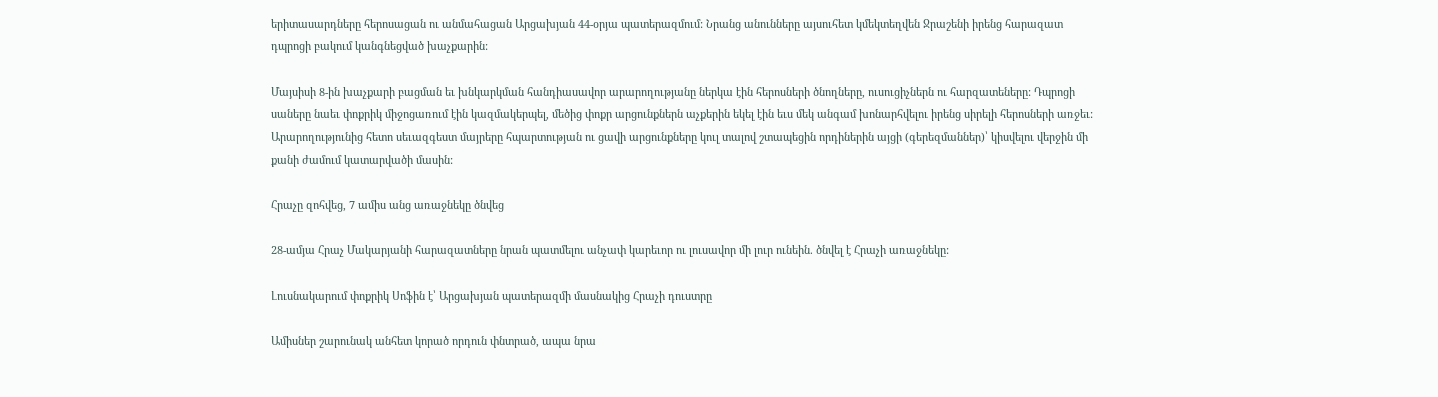երիտասարդները հերոսացան ու անմահացան Արցախյան 44-օրյա պատերազմում: Նրանց անունները այսուհետ կմեկտեղվեն Ջրաշենի իրենց հարազատ դպրոցի բակում կանգնեցված խաչքարին:

Մայսիսի 8-ին խաչքարի բացման եւ խնկարկման հանդիասավոր արարողությանը ներկա էին հերոսների ծնողները, ուսուցիչներն ու հարզատեները: Դպրոցի սաները նաեւ փոքրիկ միջոցառում էին կազմակերպել, մեծից փոքր արցունքներն աչքերին եկել էին եւս մեկ անգամ խոնարհվելու իրենց սիրելի հերոսների առջեւ: Արարողությունից հետո սեւազգեստ մայրերը հպարտության ու ցավի արցունքները կուլ տալով շտապեցին որդիներին այցի (գերեզմաններ)՝ կիսվելու վերջին մի քանի ժամում կատարվածի մասին:

Հրաչը զոհվեց, 7 ամիս անց առաջնեկը ծնվեց

28-ամյա Հրաչ Մակարյանի հարազատները նրան պատմելու անչափ կարեւոր ու լուսավոր մի լուր ունեին. ծնվել է Հրաչի առաջնեկը:

Լուսնակարում փոքրիկ Սոֆին է՝ Արցախյան պատերազմի մասնակից Հրաչի դուստրը

Ամիսներ շարունակ անհետ կորած որդուն փնտրած, ապա նրա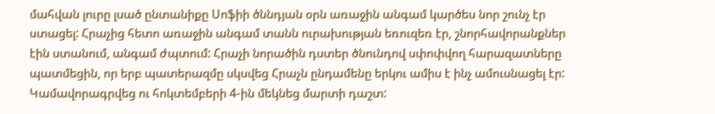մահվան լուրը լսած ընտանիքը Սոֆիի ծննդյան օրն առաջին անգամ կարծես նոր շունչ էր ստացել: Հրաչից հետո առաջին անգամ տանն ուրախության եռուզեռ էր, շնորհավորանքներ էին ստանում, անգամ ժպտում: Հրաչի նորածին դստեր ծնունդով սփոփվող հարազատները պատմեցին, որ երբ պատերազմը սկսվեց Հրաչն ընդամենը երկու ամիս է ինչ ամուսնացել էր: Կամավորագրվեց ու հոկտեմբերի 4-ին մեկնեց մարտի դաշտ: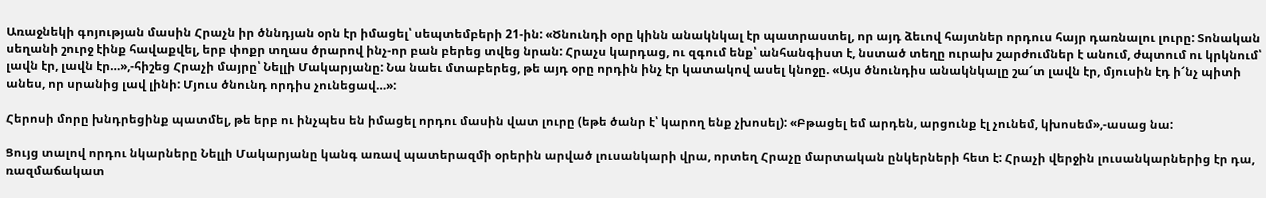Առաջնեկի գոյության մասին Հրաչն իր ծննդյան օրն էր իմացել՝ սեպտեմբերի 21-ին: «Ծնունդի օրը կինն անակնկալ էր պատրաստել, որ այդ ձեւով հայտներ որդուս հայր դառնալու լուրը: Տոնական սեղանի շուրջ էինք հավաքվել, երբ փոքր տղաս ծրարով ինչ-որ բան բերեց տվեց նրան: Հրաչս կարդաց, ու զգում ենք՝ անհանգիստ է, նստած տեղը ուրախ շարժումներ է անում, ժպտում ու կրկնում՝ լավն էր, լավն էր…»,-հիշեց Հրաչի մայրը՝ Նելլի Մակարյանը: Նա նաեւ մտաբերեց, թե այդ օրը որդին ինչ էր կատակով ասել կնոջը. «Այս ծնունդիս անակնկալը շա՜տ լավն էր, մյուսին էդ ի՜նչ պիտի անես, որ սրանից լավ լինի: Մյուս ծնունդ որդիս չունեցավ…»:

Հերոսի մորը խնդրեցինք պատմել, թե երբ ու ինչպես են իմացել որդու մասին վատ լուրը (եթե ծանր է՝ կարող ենք չխոսել): «Բթացել եմ արդեն, արցունք էլ չունեմ, կխոսեմ»,-ասաց նա:

Ցույց տալով որդու նկարները Նելլի Մակարյանը կանգ առավ պատերազմի օրերին արված լուսանկարի վրա, որտեղ Հրաչը մարտական ընկերների հետ է: Հրաչի վերջին լուսանկարներից էր դա, ռազմաճակատ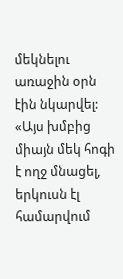մեկնելու առաջին օրն էին նկարվել: «Այս խմբից միայն մեկ հոգի է ողջ մնացել, երկուսն էլ համարվում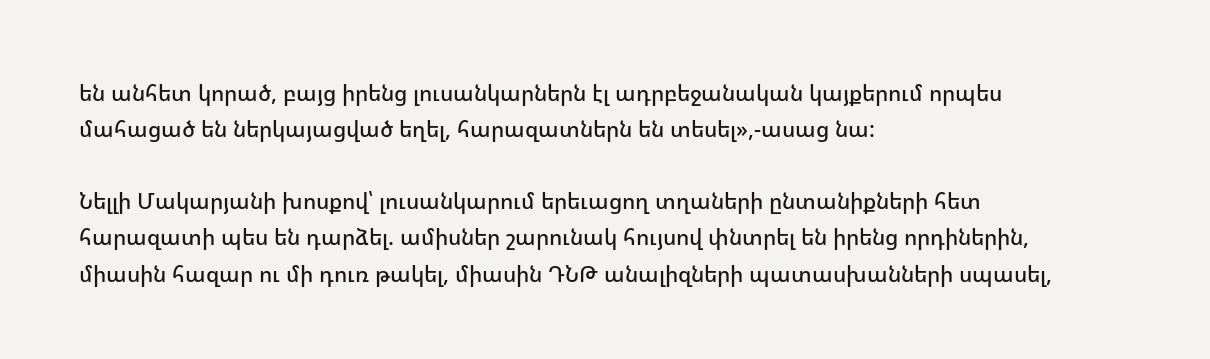են անհետ կորած, բայց իրենց լուսանկարներն էլ ադրբեջանական կայքերում որպես մահացած են ներկայացված եղել, հարազատներն են տեսել»,-ասաց նա:

Նելլի Մակարյանի խոսքով՝ լուսանկարում երեւացող տղաների ընտանիքների հետ հարազատի պես են դարձել. ամիսներ շարունակ հույսով փնտրել են իրենց որդիներին, միասին հազար ու մի դուռ թակել, միասին ԴՆԹ անալիզների պատասխանների սպասել,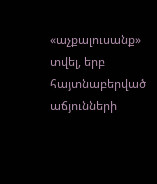«աչքալուսանք» տվել, երբ հայտնաբերված աճյունների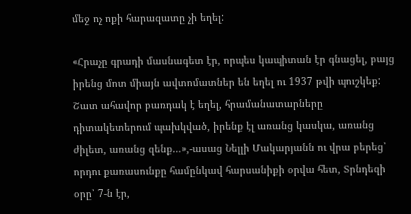մեջ ոչ ոքի հարազատը չի եղել:

«Հրաչը գրադի մասնագետ էր, որպես կապիտան էր գնացել, բայց իրենց մոտ միայն ավտոմատներ են եղել ու 1937 թվի պուշկեք: Շատ ահավոր բառդակ է եղել, հրամանատարները դիտակետերում պախկված, իրենք էլ առանց կասկա, առանց ժիլետ, առանց զենք…»,-ասաց Նելլի Մակարյանն ու վրա բերեց՝ որդու քառասունքը համընկավ հարսանիքի օրվա հետ, Տրնդեզի օրը՝ 7-ն էր,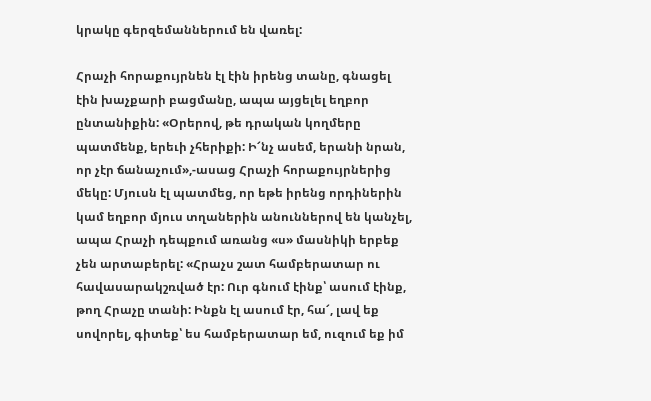կրակը գերզեմաններում են վառել:

Հրաչի հորաքույրնեն էլ էին իրենց տանը, գնացել էին խաչքարի բացմանը, ապա այցելել եղբոր ընտանիքին: «Օրերով, թե դրական կողմերը պատմենք, երեւի չհերիքի: Ի՜նչ ասեմ, երանի նրան, որ չէր ճանաչում»,-ասաց Հրաչի հորաքույրներից մեկը: Մյուսն էլ պատմեց, որ եթե իրենց որդիներին կամ եղբոր մյուս տղաներին անուններով են կանչել, ապա Հրաչի դեպքում առանց «ս» մասնիկի երբեք չեն արտաբերել: «Հրաչս շատ համբերատար ու հավասարակշռված էր: Ուր գնում էինք՝ ասում էինք, թող Հրաչը տանի: Ինքն էլ ասում էր, հա՜, լավ եք սովորել, գիտեք՝ ես համբերատար եմ, ուզում եք իմ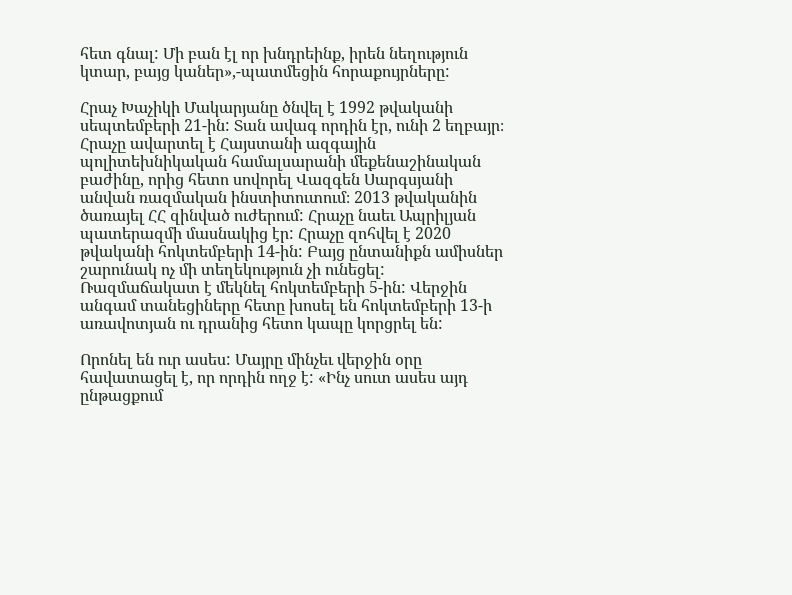հետ գնալ: Մի բան էլ որ խնդրեինք, իրեն նեղություն կտար, բայց կաներ»,-պատմեցին հորաքույրները:

Հրաչ Խաչիկի Մակարյանը ծնվել է 1992 թվականի սեպտեմբերի 21-ին: Տան ավագ որդին էր, ունի 2 եղբայր։ Հրաչը ավարտել է Հայստանի ազգային պոլիտեխնիկական համալսարանի մեքենաշինական բաժինը, որից հետո սովորել Վազգեն Սարգսյանի անվան ռազմական ինստիտուտում։ 2013 թվականին ծառայել ՀՀ զինված ուժերում: Հրաչը նաեւ Ապրիլյան պատերազմի մասնակից էր: Հրաչը զոհվել է 2020 թվականի հոկտեմբերի 14-ին: Բայց ընտանիքն ամիսներ շարունակ ոչ մի տեղեկություն չի ունեցել: Ռազմաճակատ է մեկնել հոկտեմբերի 5-ին: Վերջին անգամ տանեցիները հետը խոսել են հոկտեմբերի 13-ի առավոտյան ու դրանից հետո կապը կորցրել են:

Որոնել են ուր ասես: Մայրը մինչեւ վերջին օրը հավատացել է, որ որդին ողջ է: «Ինչ սուտ ասես այդ ընթացքում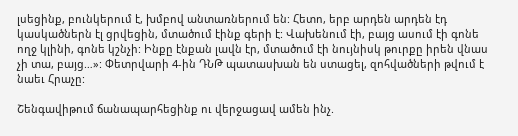լսեցինք, բունկերում է, խմբով անտառներում են: Հետո, երբ արդեն արդեն էդ կասկածներն էլ ցրվեցին, մտածում էինք գերի է: Վախենում էի, բայց ասում էի գոնե ողջ կլինի, գոնե կշնչի: Ինքը էնքան լավն էր, մտածում էի նույնիսկ թուրքը իրեն վնաս չի տա, բայց…»: Փետրվարի 4-ին ԴՆԹ պատասխան են ստացել, զոհվածների թվում է նաեւ Հրաչը:

Շենգավիթում ճանապարհեցինք ու վերջացավ ամեն ինչ.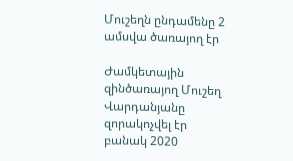Մուշեղն ընդամենը 2 ամսվա ծառայող էր

Ժամկետային զինծառայող Մուշեղ Վարդանյանը զորակոչվել էր բանակ 2020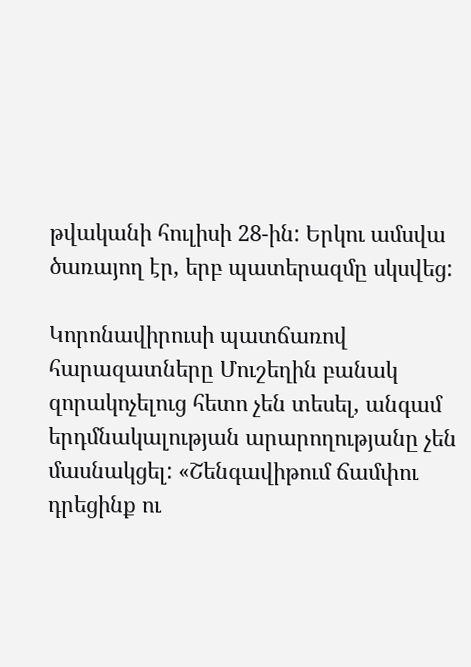թվականի հուլիսի 28-ին: Երկու ամսվա ծառայող էր, երբ պատերազմը սկսվեց:

Կորոնավիրուսի պատճառով հարազատները Մուշեղին բանակ զորակոչելուց հետո չեն տեսել, անգամ երդմնակալության արարողությանը չեն մասնակցել: «Շենգավիթում ճամփու դրեցինք ու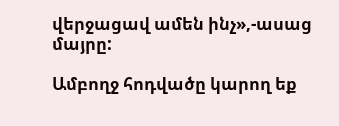վերջացավ ամեն ինչ»,-ասաց մայրը:

Ամբողջ հոդվածը կարող եք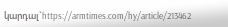կարդալ`https://armtimes.com/hy/article/213462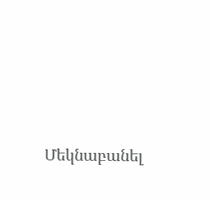Մեկնաբանել